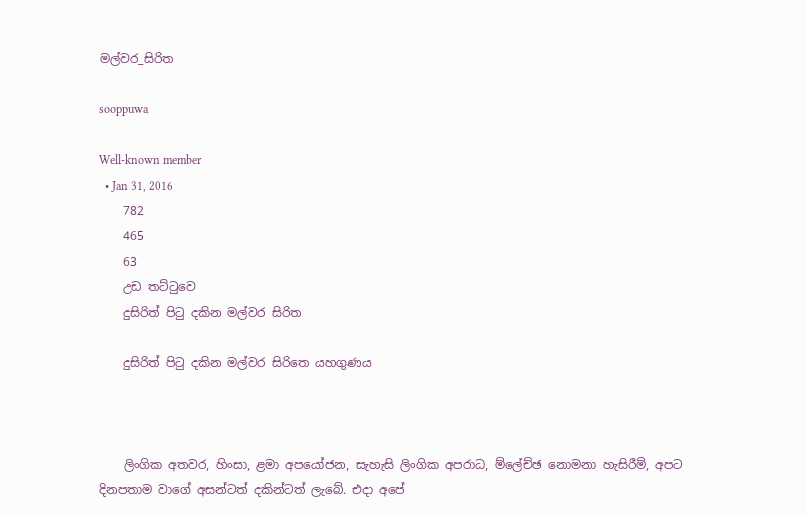මල්වර_සිරිත

sooppuwa

Well-known member
  • Jan 31, 2016
    782
    465
    63
    උඩ තට්ටුවෙ
    දුසිරිත් පිටු දකින මල්වර සිරිත

    දුසිරිත් පිටු දකින මල්වර සිරිතෙ යහගුණය



    ලිංගික අතවර, හිංසා, ළමා අපයෝජන, සැහැසි ලිංගික අපරාධ, ම්ලේච්ඡ නොමනා හැසිරීම්, අපට දිනපතාම වාගේ අසන්ටත් දකින්ටත් ලැබේ. එදා අපේ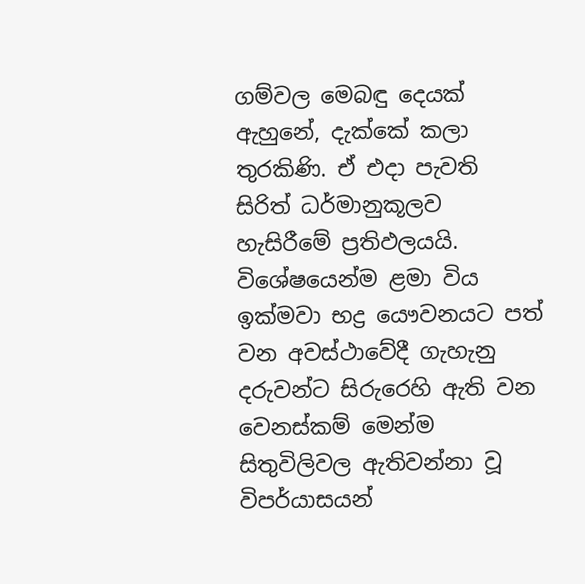ගම්වල මෙබඳු දෙයක්‌ ඇහුනේ, දැක්‌කේ කලා තුරකිණි. ඒ එදා පැවති සිරිත් ධර්මානුකූලව හැසිරීමේ ප්‍රතිඵලයයි. විශේෂයෙන්ම ළමා විය ඉක්‌මවා භද්‍ර යෞවනයට පත් වන අවස්‌ථාවේදී ගැහැනු දරුවන්ට සිරුරෙහි ඇති වන වෙනස්‌කම් මෙන්ම සිතුවිලිවල ඇතිවන්නා වූ විපර්යාසයන්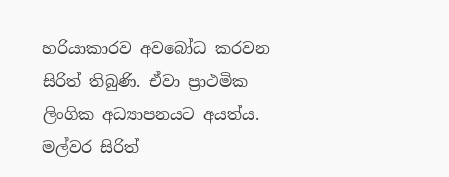හරියාකාරව අවබෝධ කරවන සිරිත් තිබුණි. ඒවා ප්‍රාථමික ලිංගික අධ්‍යාපනයට අයත්ය. මල්වර සිරිත්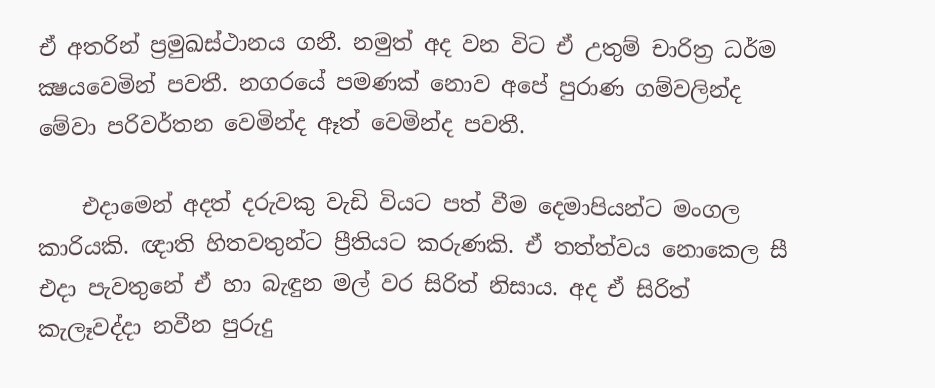ඒ අතරින් ප්‍රමුඛස්‌ථානය ගනී. නමුත් අද වන විට ඒ උතුම් චාරිත්‍ර ධර්ම ක්‍ෂයවෙමින් පවතී. නගරයේ පමණක්‌ නොව අපේ පුරාණ ගම්වලින්ද මේවා පරිවර්තන වෙමින්ද ඈත් වෙමින්ද පවතී.

    එදාමෙන් අදත් දරුවකු වැඩි වියට පත් වීම දෙමාපියන්ට මංගල කාරියකි. ඥාති හිතවතුන්ට ප්‍රීතියට කරුණකි. ඒ තත්ත්වය නොකෙල සී එදා පැවතුනේ ඒ හා බැඳුන මල් වර සිරිත් නිසාය. අද ඒ සිරිත් කැලෑවද්දා නවීන පුරුදු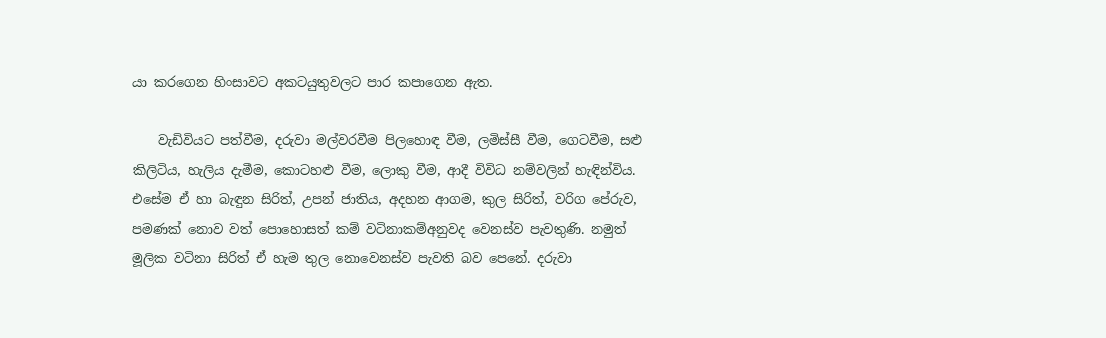යා කරගෙන හිංසාවට අකටයුතුවලට පාර කපාගෙන ඇත.

    වැඩිවියට පත්වීම, දරුවා මල්වරවීම පිලහොඳ වීම, ලමිස්‌සී වීම, ගෙටවීම, සළු කිලිටිය, හැලිය දැමීම, කොටහළු වීම, ලොකු වීම, ආදී විවිධ නම්වලින් හැඳින්විය. එසේම ඒ හා බැඳුන සිරිත්, උපන් ජාතිය, අදහන ආගම, කුල සිරිත්, වරිග පේරුව, පමණක්‌ නොව වත් පොහොසත් කම් වටිනාකම්අනුවද වෙනස්‌ව පැවතුණි. නමුත් මූලික වටිනා සිරිත් ඒ හැම තුල නොවෙනස්‌ව පැවති බව පෙනේ. දරුවා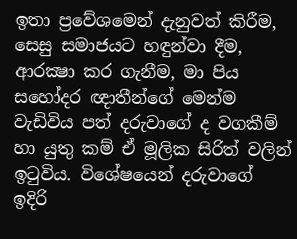ඉතා ප්‍රවේශමෙන් දැනුවත් කිරීම, සෙසු සමාජයට හඳුන්වා දීම, ආරක්‍ෂා කර ගැනීම, මා පිය සහෝදර ඥාතීන්ගේ මෙන්ම වැඩිවිය පත් දරුවාගේ ද වගකීම් හා යුතු කම් ඒ මූලික සිරිත් වලින් ඉටුවිය. විශේෂයෙන් දරුවාගේ ඉදිරි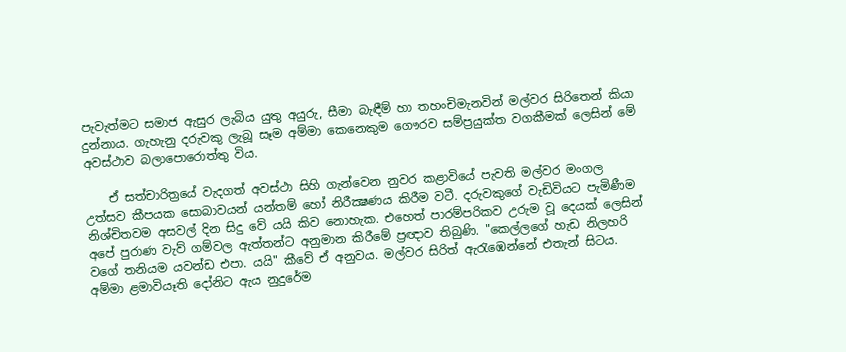පැවැත්මට සමාජ ඇසුර ලැබිය යුතු අයුරු, සීමා බැඳීම් හා තහංචිමැනවින් මල්වර සිරිතෙන් කියා දුන්නාය. ගැහැනු දරුවකු ලැබූ සෑම අම්මා කෙනෙකුම ගෞරව සම්ප්‍රයුක්‌ත වගකීමක්‌ ලෙසින් මේ අවස්‌ථාව බලාපොරොත්තු විය.

    ඒ සත්චාරිත්‍රයේ වැදගත් අවස්‌ථා සිහි ගැන්වෙන නුවර කළාවියේ පැවති මල්වර මංගල උත්සව කීපයක සොබාවයන් යන්තම් හෝ නිරීක්‍ෂණය කිරීම වටී. දරුවකුගේ වැඩිවියට පැමිණීම නිශ්චිතවම අසවල් දින සිදු වේ යයි කිව නොහැක. එහෙත් පාරම්පරිකව උරුම වූ දෙයක්‌ ලෙසින් අපේ පුරාණ වැව් ගම්වල ඇත්තන්ට අනුමාන කිරීමේ ප්‍රඥාව තිබුණි. "කෙල්ලගේ හැඩ නිලහරි වගේ තනියම යවන්ඩ එපා. යයි" කීවේ ඒ අනුවය. මල්වර සිරිත් ඇරැඹෙන්නේ එතැන් සිටය. අම්මා ළමාවියෑති දෝනිට ඇය නුදුරේම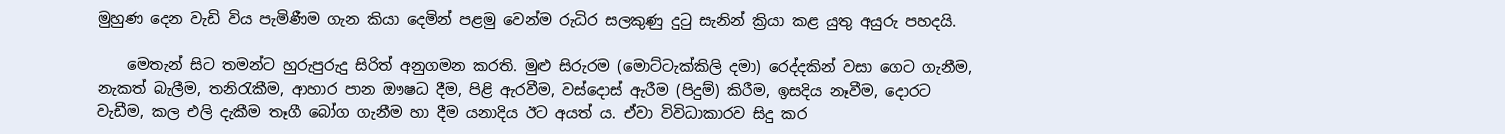මුහුණ දෙන වැඩි විය පැමිණීම ගැන කියා දෙමින් පළමු වෙන්ම රුධිර සලකුණු දුටු සැනින් ක්‍රියා කළ යුතු අයුරු පහදයි.

    මෙතැන් සිට තමන්ට හුරුපුරුදු සිරිත් අනුගමන කරති. මුළු සිරුරම (මොට්‌ටැක්‌කිලි දමා) රෙද්දකින් වසා ගෙට ගැනීම, නැකත් බැලීම, තනිරැකීම, ආහාර පාන ඖෂධ දීම, පිළි ඇරවීම, වස්‌දොස්‌ ඇරීම (පිදුම්) කිරීම, ඉසදිය නෑවීම, දොරට වැඩීම, කල එලි දැකීම තෑගී බෝග ගැනීම හා දීම යනාදිය ඊට අයත් ය. ඒවා විවිධාකාරව සිදු කර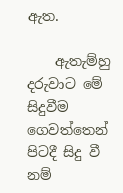ඇත.

    ඇතැම්හු දරුවාට මේ සිදුවීම ගෙවත්තෙන් පිටදී සිදු වී නම්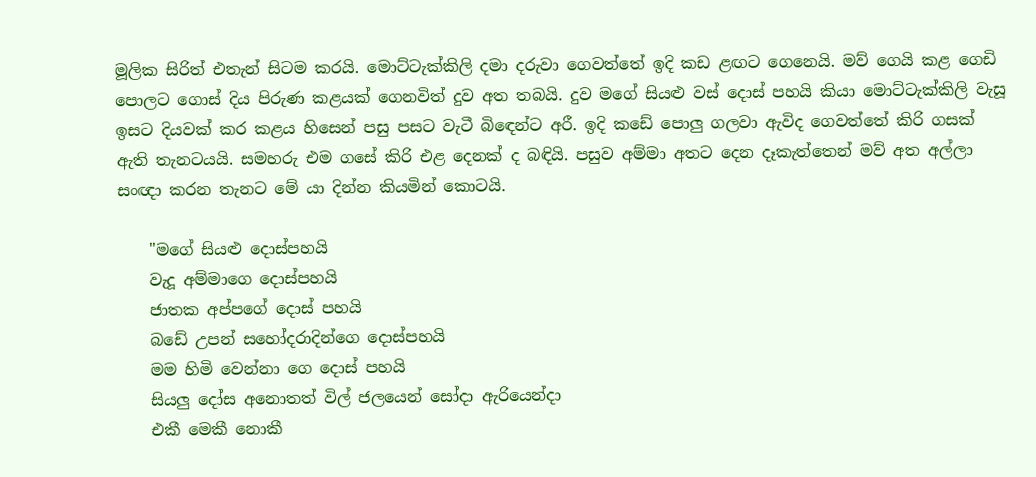මූලික සිරිත් එතැන් සිටම කරයි. මොට්‌ටැක්‌කිලි දමා දරුවා ගෙවත්තේ ඉදි කඩ ළඟට ගෙනෙයි. මව් ගෙයි කළ ගෙඩි පොලට ගොස්‌ දිය පිරුණ කළයක්‌ ගෙනවිත් දුව අත තබයි. දුව මගේ සියළු වස්‌ දොස්‌ පහයි කියා මොට්‌ටැක්‌කිලි වැසූ ඉසට දියවක්‌ කර කළය හිසෙන් පසු පසට වැටී බිඳෙන්ට අරී. ඉදි කඩේ පොලු ගලවා ඇවිද ගෙවත්තේ කිරි ගසක්‌ ඇති තැනටයයි. සමහරු එම ගසේ කිරි එළ දෙනක්‌ ද බඳියි. පසුව අම්මා අතට දෙන දෑකැත්තෙන් මව් අත අල්ලා සංඥා කරන තැනට මේ යා දින්න කියමින් කොටයි.

    "මගේ සියළු දොස්‌පහයි
    වැදූ අම්මාගෙ දොස්‌පහයි
    ජාතක අප්පගේ දොස්‌ පහයි
    බඩේ උපන් සහෝදරාදින්ගෙ දොස්‌පහයි
    මම හිමි වෙන්නා ගෙ දොස්‌ පහයි
    සියලු දෝස අනොතත් විල් ජලයෙන් සෝදා ඇරියෙන්දා
    එකී මෙකී නොකී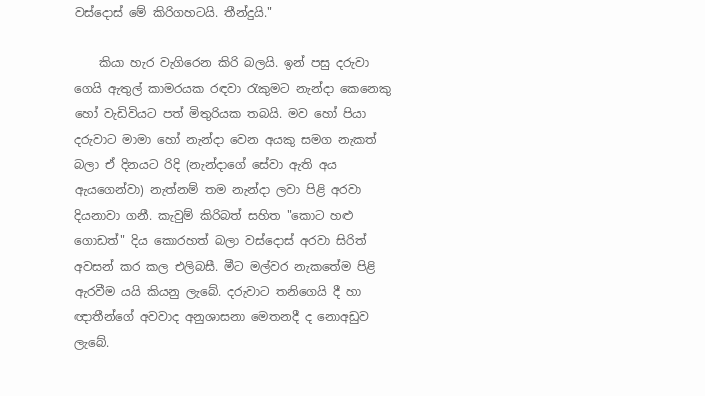වස්‌දොස්‌ මේ කිරිගහටයි. තීන්දුයි."

    කියා හැර වැගිරෙන කිරි බලයි. ඉන් පසු දරුවා ගෙයි ඇතුල් කාමරයක රඳවා රැකුමට නැන්දා කෙනෙකු හෝ වැඩිවියට පත් මිතුරියක තබයි. මව හෝ පියා දරුවාට මාමා හෝ නැන්දා වෙන අයකු සමග නැකත් බලා ඒ දිනයට රිදි (නැන්දාගේ සේවා ඇති අය ඇයගෙන්වා) නැත්නම් තම නැන්දා ලවා පිළි අරවා දියනාවා ගනී. කැවුම් කිරිබත් සහිත "කොට හළු ගොඩත්" දිය කොරහත් බලා වස්‌දොස්‌ අරවා සිරිත් අවසන් කර කල එලිබසී. මීට මල්වර නැකතේම පිළි ඇරවීම යයි කියනු ලැබේ. දරුවාට තනිගෙයි දී හා ඥාතීන්ගේ අවවාද අනුශාසනා මෙතනදී ද නොඅඩුව ලැබේ.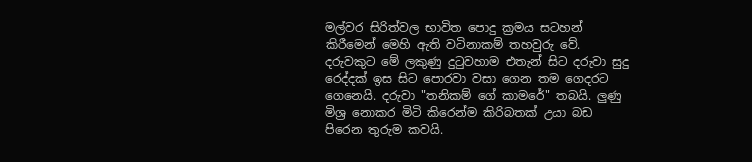මල්වර සිරිත්වල භාවිත පොදු ක්‍රමය සටහන් කිරීමෙන් මෙහි ඇති වටිනාකම් තහවුරු වේ. දරුවකුට මේ ලකුණු දුටුවහාම එතැන් සිට දරුවා සුදු රෙද්දක්‌ ඉස සිට පොරවා වසා ගෙන තම ගෙදරට ගෙනෙයි. දරුවා "තනිකම් ගේ කාමරේ" තබයි. ලුණු මිශ්‍ර නොකර මිටි කිරෙන්ම කිරිබතක්‌ උයා බඩ පිරෙන තුරුම කවයි.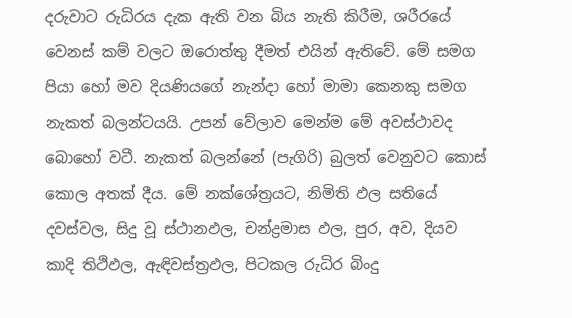දරුවාට රුධිරය දැක ඇති වන බිය නැති කිරීම, ශරීරයේ වෙනස්‌ කම් වලට ඔරොත්තු දීමත් එයින් ඇතිවේ. මේ සමග පියා හෝ මව දියණියගේ නැන්දා හෝ මාමා කෙනකු සමග නැකත් බලන්ටයයි. උපන් වේලාව මෙන්ම මේ අවස්‌ථාවද බොහෝ වටී. නැකත් බලන්නේ (පැගිරි) බුලත් වෙනුවට කොස්‌ කොල අතක්‌ දීය. මේ නක්‌ශේත්‍රයට, නිමිති ඵල සතියේ දවස්‌වල, සිදු වූ ස්‌ථානඵල, චන්ද්‍රමාස ඵල, පුර, අව, දියව කාදි තිථිඵල, ඇඳිවස්‌ත්‍රඵල, පිටකල රුධිර බිංදු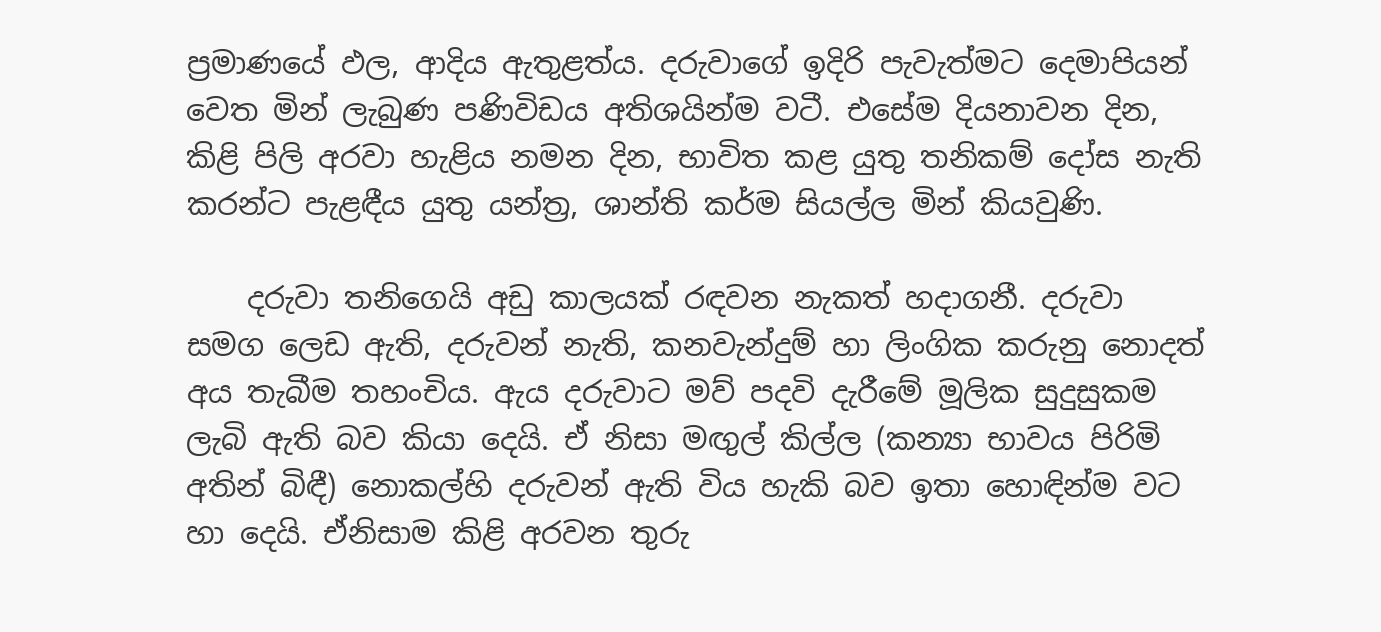ප්‍රමාණයේ ඵල, ආදිය ඇතුළත්ය. දරුවාගේ ඉදිරි පැවැත්මට දෙමාපියන් වෙත මින් ලැබුණ පණිවිඩය අතිශයින්ම වටී. එසේම දියනාවන දින, කිළි පිලි අරවා හැළිය නමන දින, භාවිත කළ යුතු තනිකම් දෝස නැති කරන්ට පැළඳීය යුතු යන්ත්‍ර, ශාන්ති කර්ම සියල්ල මින් කියවුණි.

    දරුවා තනිගෙයි අඩු කාලයක්‌ රඳවන නැකත් හදාගනී. දරුවා සමග ලෙඩ ඇති, දරුවන් නැති, කනවැන්දුම් හා ලිංගික කරුනු නොදත් අය තැබීම තහංචිය. ඇය දරුවාට මව් පදවි දැරීමේ මූලික සුදුසුකම ලැබි ඇති බව කියා දෙයි. ඒ නිසා මඟුල් කිල්ල (කන්‍යා භාවය පිරිමි අතින් බිඳී) නොකල්හි දරුවන් ඇති විය හැකි බව ඉතා හොඳින්ම වට හා දෙයි. ඒනිසාම කිළි අරවන තුරු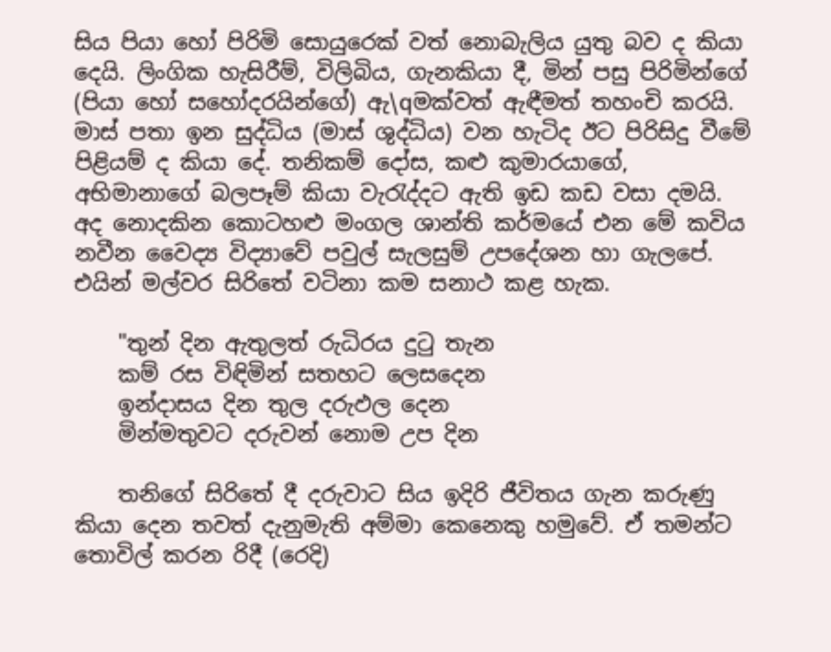සිය පියා හෝ පිරිමි සොයුරෙක්‌ වත් නොබැලිය යුතු බව ද කියා දෙයි. ලිංගික හැසිරීම්, විලිබිය, ගැනකියා දී, මින් පසු පිරිමින්ගේ (පියා හෝ සහෝදරයින්ගේ) ඇ\qමක්‌වත් ඇඳීමත් තහංචි කරයි. මාස්‌ පතා ඉන සුද්ධිය (මාස්‌ ශුද්ධිය) වන හැටිද ඊට පිරිසිදු වීමේ පිළියම් ද කියා දේ. තනිකම් දෝස, කළු කුමාරයාගේ, අභිමානාගේ බලපෑම් කියා වැරැද්දට ඇති ඉඩ කඩ වසා දමයි. අද නොදකින කොටහළු මංගල ශාන්ති කර්මයේ එන මේ කවිය නවීන වෛද්‍ය විද්‍යාවේ පවුල් සැලසුම් උපදේශන හා ගැලපේ. එයින් මල්වර සිරිතේ වටිනා කම සනාථ කළ හැක.

    "තුන් දින ඇතුලත් රුධිරය දුටු තැන
    කම් රස විඳිමින් සතහට ලෙසදෙන
    ඉන්දාසය දින තුල දරුඵල දෙන
    මින්මතුවට දරුවන් නොම උප දින

    තනිගේ සිරිතේ දී දරුවාට සිය ඉදිරි ජීවිතය ගැන කරුණු කියා දෙන තවත් දැනුමැති අම්මා කෙනෙකු හමුවේ. ඒ තමන්ට තොවිල් කරන රිදී (රෙදි)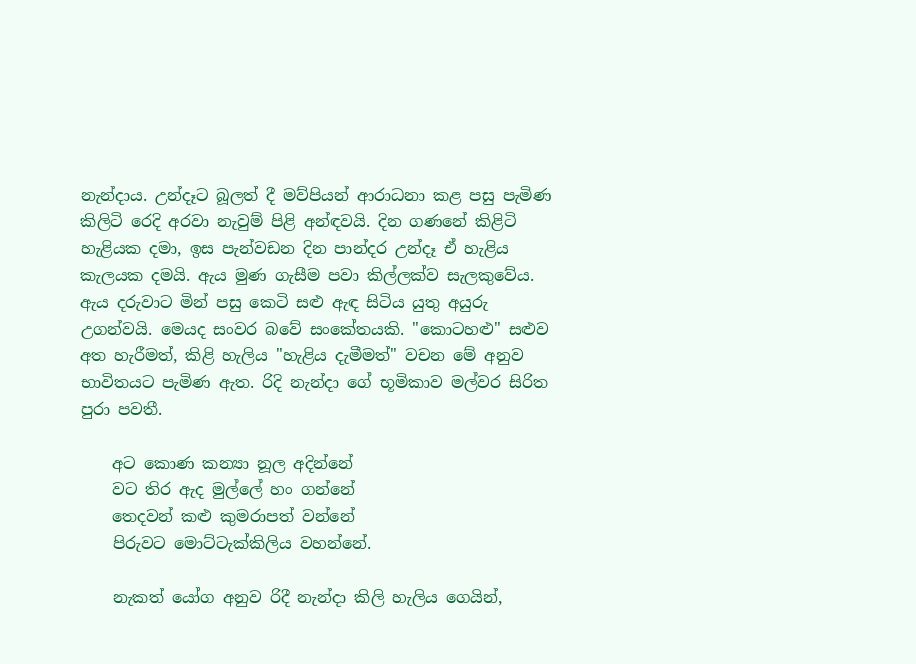නැන්දාය. උන්දෑට බූලත් දී මව්පියන් ආරාධනා කළ පසු පැමිණ කිලිටි රෙදි අරවා නැවුම් පිළි අන්ඳවයි. දින ගණනේ කිළිටි හැළියක දමා, ඉස පැන්වඩන දින පාන්දර උන්දෑ ඒ හැළිය කැලයක දමයි. ඇය මුණ ගැසීම පවා කිල්ලක්‌ව සැලකුවේය. ඇය දරුවාට මින් පසු කෙටි සළු ඇඳ සිටිය යුතු අයුරු උගන්වයි. මෙයද සංවර බවේ සංකේතයකි. "කොටහළු" සළුව අත හැරීමත්, කිළි හැලිය "හැළිය දැමීමත්" වචන මේ අනුව භාවිතයට පැමිණ ඇත. රිදි නැන්දා ගේ භූමිකාව මල්වර සිරිත පුරා පවතී.

    අට කොණ කන්‍යා නූල අදින්නේ
    වට තිර ඇද මුල්ලේ හං ගන්නේ
    තෙදවන් කළු කුමරාපත් වන්නේ
    පිරුවට මොට්‌ටැක්‌කිලිය වහන්නේ.

    නැකත් යෝග අනුව රිදී නැන්දා කිලි හැලිය ගෙයින්,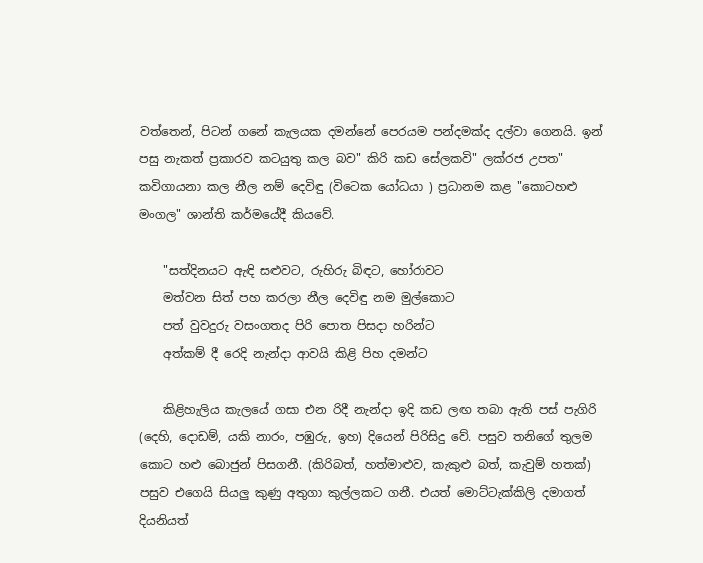වත්තෙන්, පිටන් ගනේ කැලයක දමන්නේ පෙරයම පන්දමක්‌ද දල්වා ගෙනයි. ඉන් පසු නැකත් ප්‍රකාරව කටයුතු කල බව" කිරි කඩ සේලකවි" ලක්‌රජ උපත" කවිගායනා කල නීල නම් දෙවිඳු (විටෙක යෝධයා ) ප්‍රධානම කළ "කොටහළු මංගල" ශාන්ති කර්මයේදී කියවේ.

    "සත්දිනයට ඇඳි සළුවට, රුහිරු බිඳට, හෝරාවට
    මත්වන සිත් පහ කරලා නීල දෙවිඳු නම මුල්කොට
    පත් වුවදුරු වසංගතද පිරි පොත පිසදා හරින්ට
    අත්කම් දී රෙදි නැන්දා ආවයි කිළි පිහ දමන්ට

    කිළිහැලිය කැලයේ ගසා එන රිදී නැන්දා ඉදි කඩ ලඟ තබා ඇති පස්‌ පැගිරි (දෙහි, දොඩම්, යකි නාරං, පඹුරු, ඉහ) දියෙන් පිරිසිදු වේ. පසුව තනිගේ තුලම කොට හළු බොජුන් පිසගනී. (කිරිබත්, හත්මාළුව, කැකුළු බත්, කැවුම් හතක්‌) පසුව එගෙයි සියලු කුණු අතුගා කුල්ලකට ගනී. එයත් මොට්‌ටැක්‌කිලි දමාගත් දියනියත්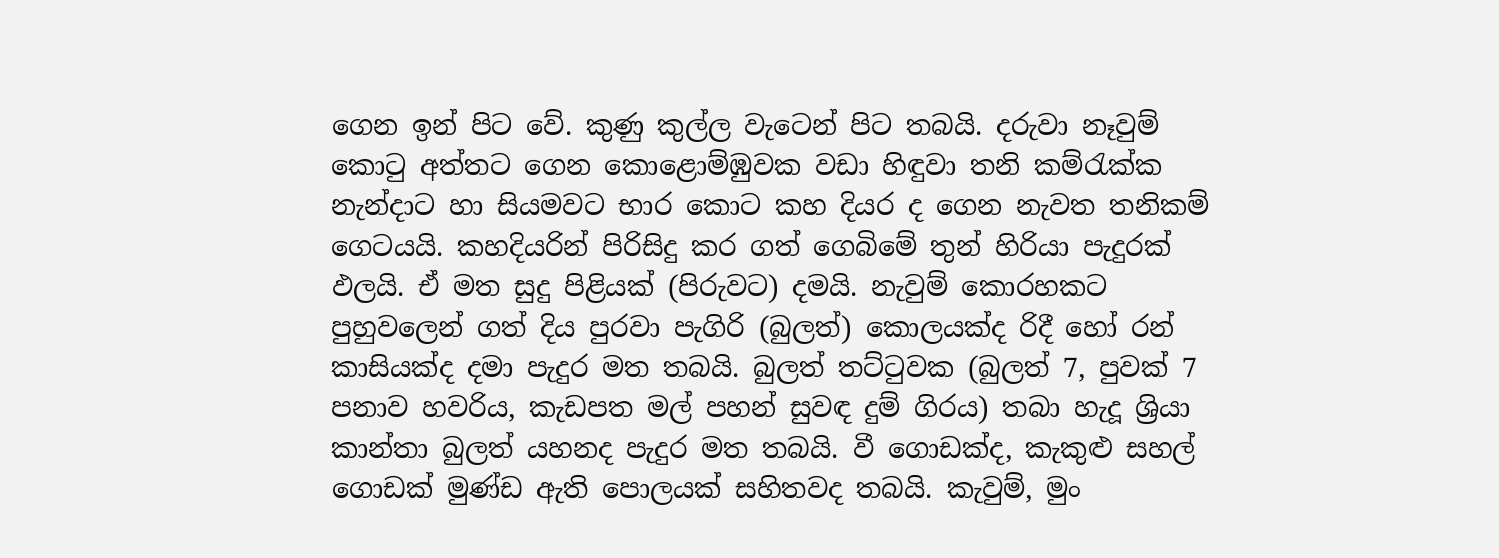ගෙන ඉන් පිට වේ. කුණු කුල්ල වැටෙන් පිට තබයි. දරුවා නෑවුම් කොටු අත්තට ගෙන කොළොම්ඹුවක වඩා හිඳුවා තනි කම්රැක්‌ක නැන්දාට හා සියමවට භාර කොට කහ දියර ද ගෙන නැවත තනිකම් ගෙටයයි. කහදියරින් පිරිසිදු කර ගත් ගෙබිමේ තුන් හිරියා පැදුරක්‌ ඵලයි. ඒ මත සුදු පිළියක්‌ (පිරුවට) දමයි. නැවුම් කොරහකට පුහුවලෙන් ගත් දිය පුරවා පැගිරි (බුලත්) කොලයක්‌ද රිදී හෝ රන් කාසියක්‌ද දමා පැදුර මත තබයි. බුලත් තට්‌ටුවක (බුලත් 7, පුවක්‌ 7 පනාව හවරිය, කැඩපත මල් පහන් සුවඳ දුම් ගිරය) තබා හැදූ ශ්‍රියා කාන්තා බුලත් යහනද පැදුර මත තබයි. වී ගොඩක්‌ද, කැකුළු සහල් ගොඩක්‌ මුණ්‌ඩ ඇති පොලයක්‌ සහිතවද තබයි. කැවුම්, මුං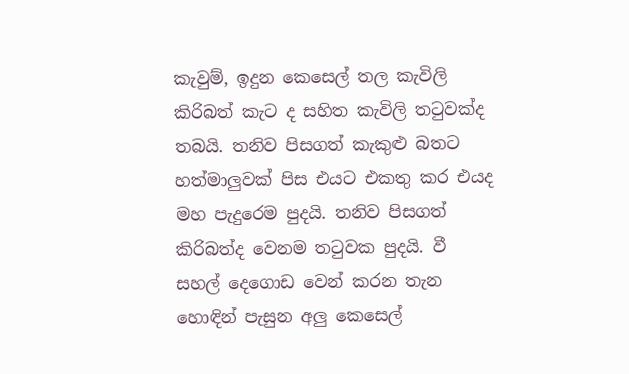කැවුම්, ඉදුන කෙසෙල් තල කැවිලි කිරිබත් කැට ද සහිත කැවිලි තටුවක්‌ද තබයි. තනිව පිසගත් කැකුළු බතට හත්මාලුවක්‌ පිස එයට එකතු කර එයද මහ පැදුරෙම පුදයි. තනිව පිසගත් කිරිබත්ද වෙනම තටුවක පුදයි. වී සහල් දෙගොඩ වෙන් කරන තැන හොඳින් පැසුන අලු කෙසෙල්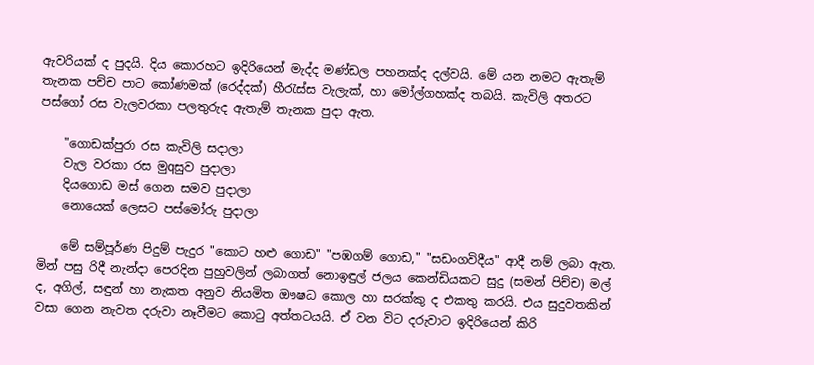ඇවරියක්‌ ද පුදයි. දිය කොරහට ඉදිරියෙන් මැද්ද මණ්‌ඩල පහනක්‌ද දල්වයි. මේ යන නමට ඇතැම් තැනක පච්ච පාට කෝණමක්‌ (රෙද්දක්‌) හීරැස්‌ස වැලැක්‌, හා මෝල්ගහක්‌ද තබයි. කැවිලි අතරට පස්‌ගෝ රස වැලවරකා පලතුරුද ඇතැම් තැනක පුදා ඇත.

    "ගොඩක්‌පුරා රස කැවිලි සදාලා
    වැල වරකා රස මුqසුව පුදාලා
    දියගොඩ මස්‌ ගෙන සමව පුදාලා
    නොයෙක්‌ ලෙසට පස්‌මෝරු පුදාලා

    මේ සම්පූර්ණ පිදුම් පැදුර "කොට හළු ගොඩ" "පඹගම් ගොඩ," "සඩංගවිදීය" ආදී නම් ලබා ඇත. මින් පසු රිදී නැන්දා පෙරදින පුහුවලින් ලබාගත් නොඉඳුල් ජලය කෙන්ඩියකට සුදු (සමන් පිච්ච) මල් ද, අගිල්, සඳුන් හා නැකත අනුව නියමිත ඖෂධ කොල හා සරක්‌කු ද එකතු කරයි. එය සුදුවතකින් වසා ගෙන නැවත දරුවා නෑවීමට කොටු අත්තටයයි. ඒ වන විට දරුවාට ඉදිරියෙන් කිරි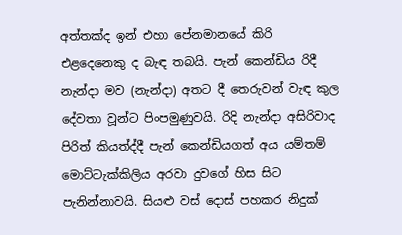අත්තක්‌ද ඉන් එහා පේනමානයේ කිරි එළදෙනෙකු ද බැඳ තබයි. පැන් කෙන්ඩිය රිදී නැන්දා මව (නැන්දා) අතට දී තෙරුවන් වැඳ කුල දේවතා වූන්ට පිංපමුණුවයි. රිදි නැන්දා අසිරිවාද පිරිත් කියත්ද්දී පැන් කෙන්ඩියගත් අය යම්තම් මොට්‌ටැක්‌කිලිය අරවා දුවගේ හිස සිට පැනින්නාවයි. සියළු වස්‌ දොස්‌ පහකර නිදුක්‌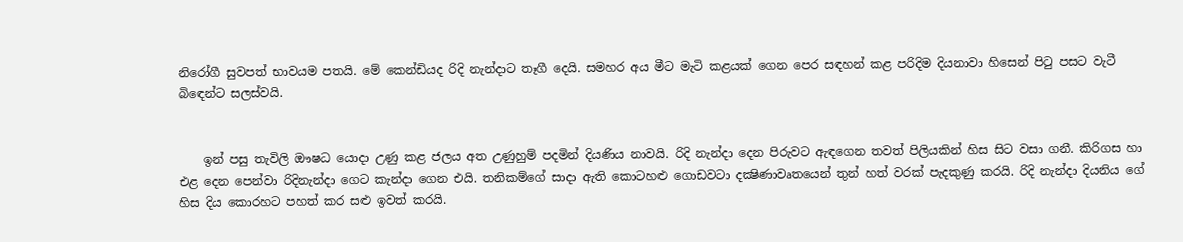නිරෝගී සුවපත් භාවයම පතයි. මේ කෙන්ඩියද රිදි නැන්දාට තෑගී දෙයි. සමහර අය මීට මැටි කළයක්‌ ගෙන පෙර සඳහන් කළ පරිදිම දියනාවා හිසෙන් පිටු පසට වැටී බිඳෙන්ට සලස්‌වයි.


    ඉන් පසු තැවිලි ඖෂධ යොදා උණු කළ ජලය අත උණුහුම් පදමින් දියණිය නාවයි. රිදි නැන්දා දෙන පිරුවට ඇඳගෙන තවත් පිලියකින් හිස සිට වසා ගනී. කිරිගස හා එළ දෙන පෙන්වා රිදිනැන්දා ගෙට කැන්දා ගෙන එයි. තනිකම්ගේ සාදා ඇති කොටහළු ගොඩවටා දක්‍ෂිණාවෘතයෙන් තුන් හත් වරක්‌ පැදකුණු කරයි. රිදි නැන්දා දියනිය ගේ හිස දිය කොරහට පහත් කර සළු ඉවත් කරයි.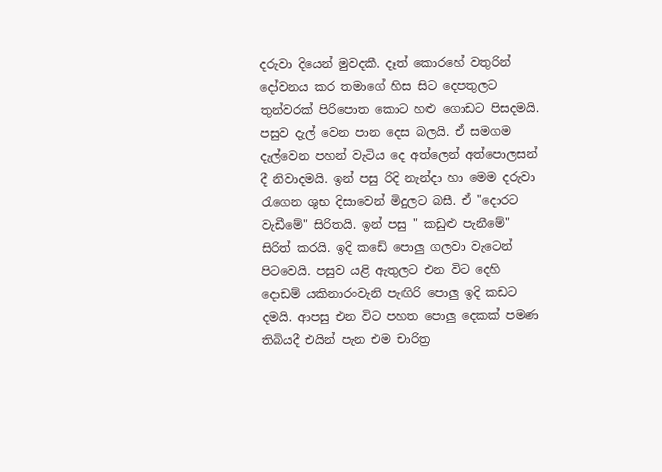දරුවා දියෙන් මුවදකී. දෑත් කොරහේ වතුරින් දෝවනය කර තමාගේ හිස සිට දෙපතුලට තුන්වරක්‌ පිරිපොත කොට හළු ගොඩට පිසදමයි. පසුව දැල් වෙන පාන දෙස බලයි. ඒ සමගම දැල්වෙන පහන් වැටිය දෙ අත්ලෙන් අත්පොලසන් දී නිවාදමයි. ඉන් පසු රිදි නැන්දා හා මෙම දරුවා රැගෙන ශුභ දිසාවෙන් මිදුලට බසී. ඒ "දොරට වැඩීමේ" සිරිතයි. ඉන් පසු " කඩුළු පැනීමේ" සිරිත් කරයි. ඉදි කඩේ පොලු ගලවා වැටෙන් පිටවෙයි. පසුව යළි ඇතුලට එන විට දෙහි දොඩම් යකිනාරංවැනි පැඟිරි පොලු ඉදි කඩට දමයි. ආපසු එන විට පහත පොලු දෙකක්‌ පමණ තිබියදී එයින් පැන එම චාරිත්‍ර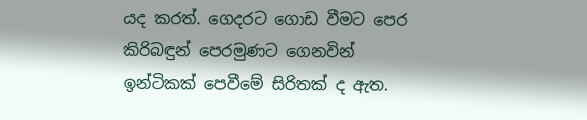යද කරත්. ගෙදරට ගොඩ වීමට පෙර කිරිබඳුන් පෙරමුණට ගෙනවින් ඉන්ටිකක්‌ පෙවීමේ සිරිතක්‌ ද ඇත.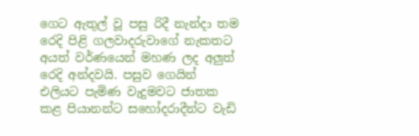ගෙට ඇතුල් වූ පසු රිදී නැන්දා තම රෙදි පිළි ගලවාදරුවාගේ නැකතට අයත් වර්ණයෙන් මහණ ලද අලුත් රෙදි අන්දවයි. පසුව ගෙයින් එලියට පැමිණ වැදුමවට ජාතක කළ පියානන්ට සහෝදරාදීන්ට වැඩි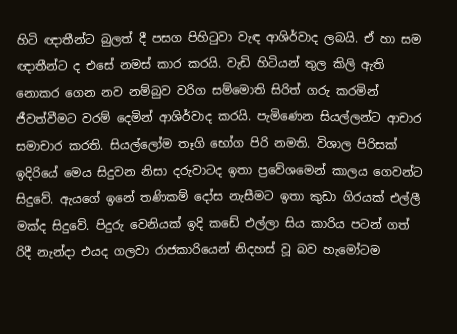හිටි ඥාතීන්ට බුලත් දී පසග පිහිටුවා වැඳ ආශිර්වාද ලබයි. ඒ හා සම ඥාතීන්ට ද එසේ නමස්‌ කාර කරයි. වැඩි හිටියන් තුල කිලි ඇති නොකර ගෙන නව නම්බුව වරිග සම්මොති සිරිත් ගරු කරමින් ජීවත්වීමට වරම් දෙමින් ආශිර්වාද කරයි. පැමිණෙන සියල්ලන්ට ආචාර සමාචාර කරති. සියල්ලෝම තෑගි භෝග පිරි නමති. විශාල පිරිසක්‌ ඉදිරියේ මෙය සිදුවන නිසා දරුවාටද ඉතා ප්‍රවේශමෙන් කාලය ගෙවන්ට සිදුවේ. ඇයගේ ඉනේ තණිකම් දෝස නැසීමට ඉතා කුඩා ගිරයක්‌ එල්ලී මක්‌ද සිදුවේ. පිදුරු වෙනියක්‌ ඉදි කඩේ එල්ලා සිය කාරිය පටන් ගත් රිදී නැන්දා එයද ගලවා රාජකාරියෙන් නිදහස්‌ වූ බව හැමෝටම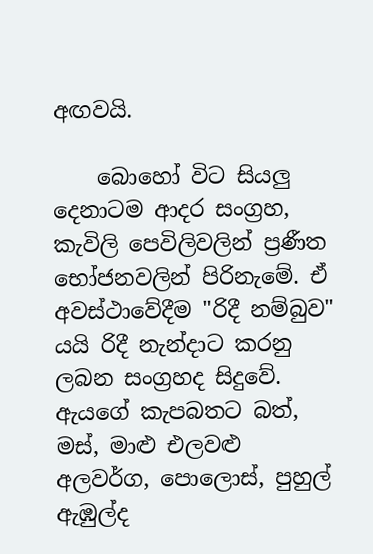අඟවයි.

    බොහෝ විට සියලු දෙනාටම ආදර සංග්‍රහ, කැවිලි පෙවිලිවලින් ප්‍රණීත භෝජනවලින් පිරිනැමේ. ඒ අවස්‌ථාවේදීම "රිදී නම්බුව" යයි රිදී නැන්දාට කරනු ලබන සංග්‍රහද සිදුවේ. ඇයගේ කැපබතට බත්, මස්‌, මාළු එලවළු අලවර්ග, පොලොස්‌, පුහුල් ඇඹුල්ද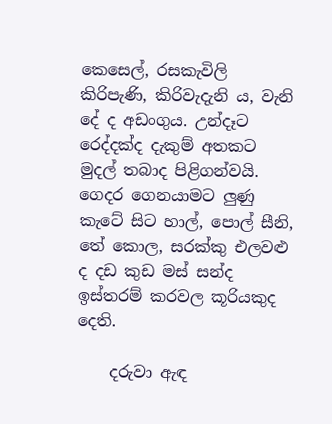කෙසෙල්, රසකැවිලි කිරිපැණි, කිරිවැදැනි ය, වැනි දේ ද අඩංගුය. උන්දෑට රෙද්දක්‌ද දැකුම් අතකට මුදල් තබාද පිළිගන්වයි. ගෙදර ගෙනයාමට ලුණු කැටේ සිට හාල්, පොල් සීනි, තේ කොල, සරක්‌කු එලවළු ද දඩ කුඩ මස්‌ සන්ද ඉස්‌තරම් කරවල කූරියකුද දෙති.

    දරුවා ඇඳ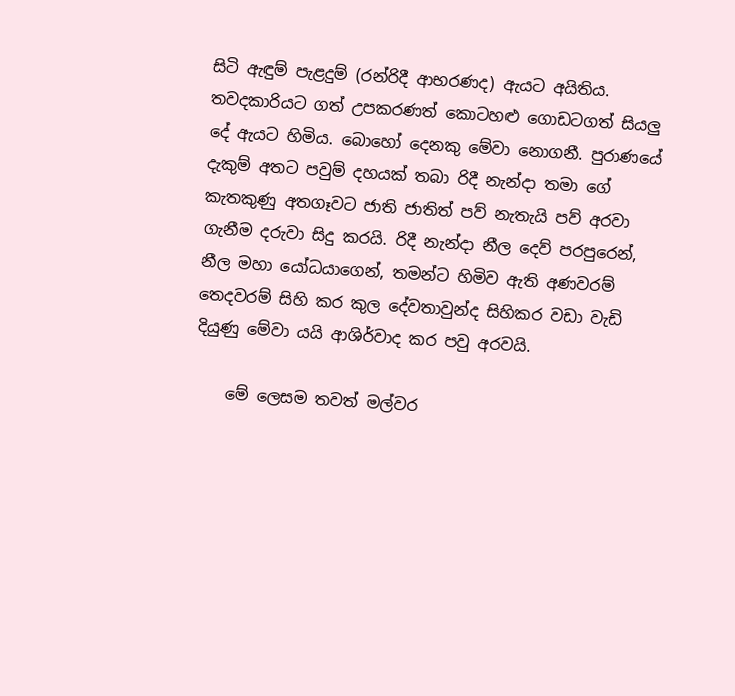සිටි ඇඳුම් පැළදුම් (රන්රිදී ආභරණද) ඇයට අයිතිය. තවදකාරියට ගත් උපකරණත් කොටහළු ගොඩටගත් සියලු දේ ඇයට හිමිය. බොහෝ දෙනකු මේවා නොගනී. පුරාණයේ දැකුම් අතට පවුම් දහයක්‌ තබා රිදී නැන්දා තමා ගේ කැතකුණු අතගෑවට ජාති ජාතිත් පව් නැතැයි පව් අරවා ගැනීම දරුවා සිදු කරයි. රිදී නැන්දා නීල දෙව් පරපුරෙන්, නීල මහා යෝධයාගෙන්, තමන්ට හිමිව ඇති අණවරම් තෙදවරම් සිහි කර කුල දේවතාවුන්ද සිහිකර වඩා වැඩි දියුණු මේවා යයි ආශිර්වාද කර පවු අරවයි.

    මේ ලෙසම තවත් මල්වර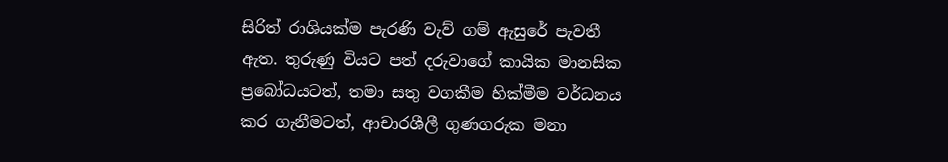සිරිත් රාශියක්‌ම පැරණි වැව් ගම් ඇසුරේ පැවතී ඇත. තුරුණු වියට පත් දරුවාගේ කායික මානසික ප්‍රබෝධයටත්, තමා සතු වගකීම හික්‌මීම වර්ධනය කර ගැනීමටත්, ආචාරශීලී ගුණගරුක මනා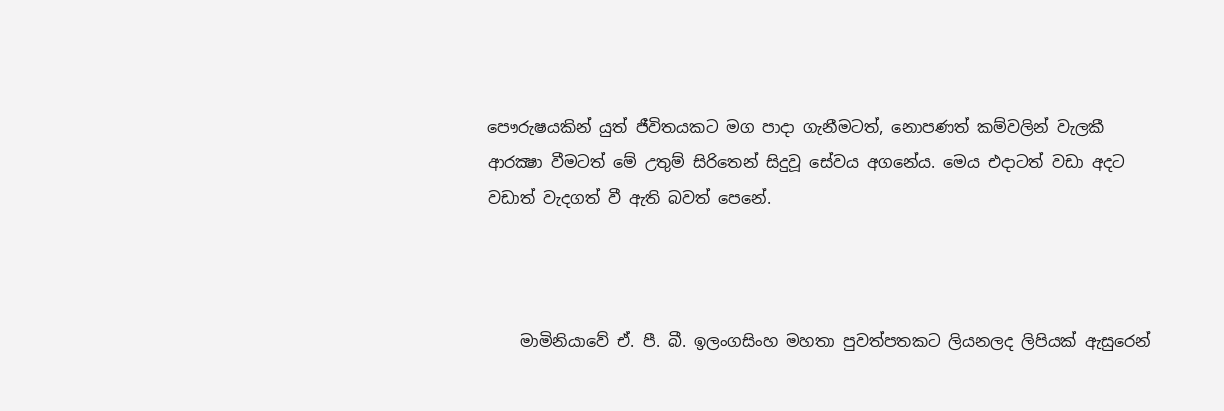පෞරුෂයකින් යුත් ජීවිතයකට මග පාදා ගැනීමටත්, නොපණත් කම්වලින් වැලකී ආරක්‍ෂා වීමටත් මේ උතුම් සිරිතෙන් සිදුවූ සේවය අගනේය. මෙය එදාටත් වඩා අදට වඩාත් වැදගත් වී ඇති බවත් පෙනේ.



    මාමිනියාවේ ඒ. පී. බී. ඉලංගසිංහ මහතා පුවත්පතකට ලියනලද ලිපියක් ඇසුරෙන්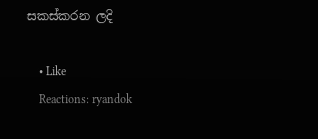සකස්කරන ලදි

    • Like
    Reactions: ryandok